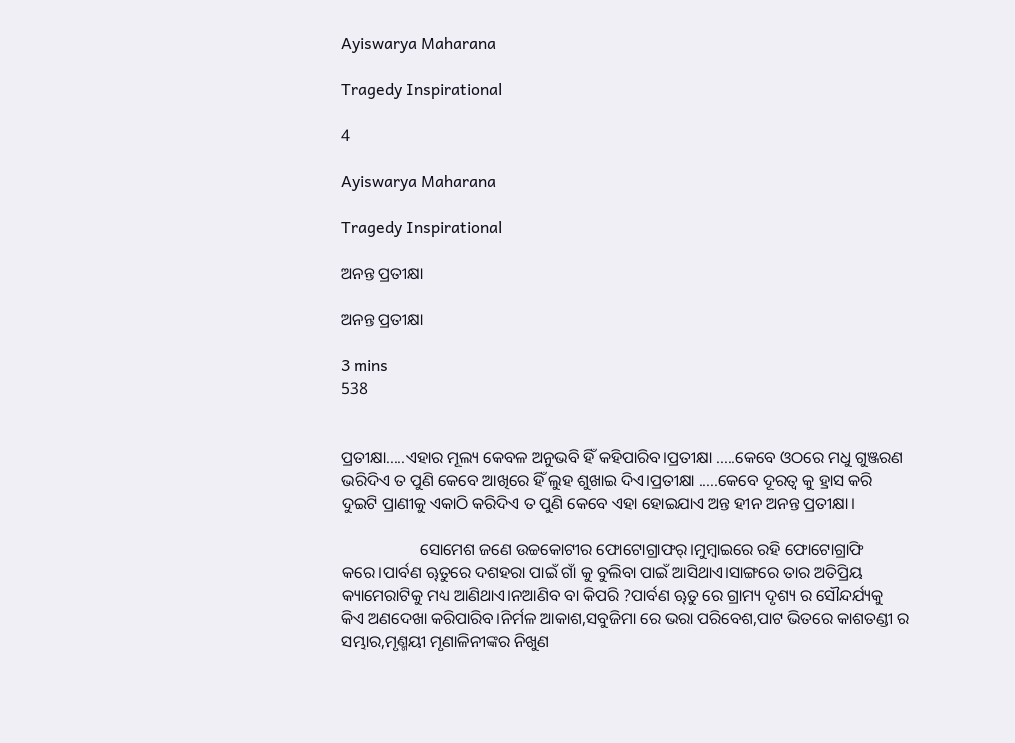Ayiswarya Maharana

Tragedy Inspirational

4

Ayiswarya Maharana

Tragedy Inspirational

ଅନନ୍ତ ପ୍ରତୀକ୍ଷା

ଅନନ୍ତ ପ୍ରତୀକ୍ଷା

3 mins
538


ପ୍ରତୀକ୍ଷା.....ଏହାର ମୂଲ୍ୟ କେବଳ ଅନୁଭବି ହିଁ କହିପାରିବ।ପ୍ରତୀକ୍ଷା .....କେବେ ଓଠରେ ମଧୁ ଗୁଞ୍ଜରଣ ଭରିଦିଏ ତ ପୁଣି କେବେ ଆଖିରେ ହିଁ ଲୁହ ଶୁଖାଇ ଦିଏ।ପ୍ରତୀକ୍ଷା .....କେବେ ଦୂରତ୍ୱ କୁ ହ୍ରାସ କରି ଦୁଇଟି ପ୍ରାଣୀକୁ ଏକାଠି କରିଦିଏ ତ ପୁଣି କେବେ ଏହା ହୋଇଯାଏ ଅନ୍ତ ହୀନ ଅନନ୍ତ ପ୍ରତୀକ୍ଷା।

                   ସୋମେଶ ଜଣେ ଉଚ୍ଚକୋଟୀର ଫୋଟୋଗ୍ରାଫର୍।ମୁମ୍ବାଇରେ ରହି ଫୋଟୋଗ୍ରାଫି କରେ।ପାର୍ବଣ ୠତୁରେ ଦଶହରା ପାଇଁ ଗାଁ କୁ ବୁଲିବା ପାଇଁ ଆସିଥାଏ।ସାଙ୍ଗରେ ତାର ଅତିପ୍ରିୟ କ୍ୟାମେରାଟିକୁ ମଧ୍ୟ ଆଣିଥାଏ।ନଆଣିବ ବା କିପରି ?ପାର୍ବଣ ୠତୁ ରେ ଗ୍ରାମ୍ୟ ଦୃଶ୍ୟ ର ସୌନ୍ଦର୍ଯ୍ୟକୁ କିଏ ଅଣଦେଖା କରିପାରିବ।ନିର୍ମଳ ଆକାଶ,ସବୁଜିମା ରେ ଭରା ପରିବେଶ,ପାଟ ଭିତରେ କାଶତଣ୍ଡୀ ର ସମ୍ଭାର,ମୃଣ୍ମୟୀ ମୃଣାଳିନୀଙ୍କର ନିଖୁଣ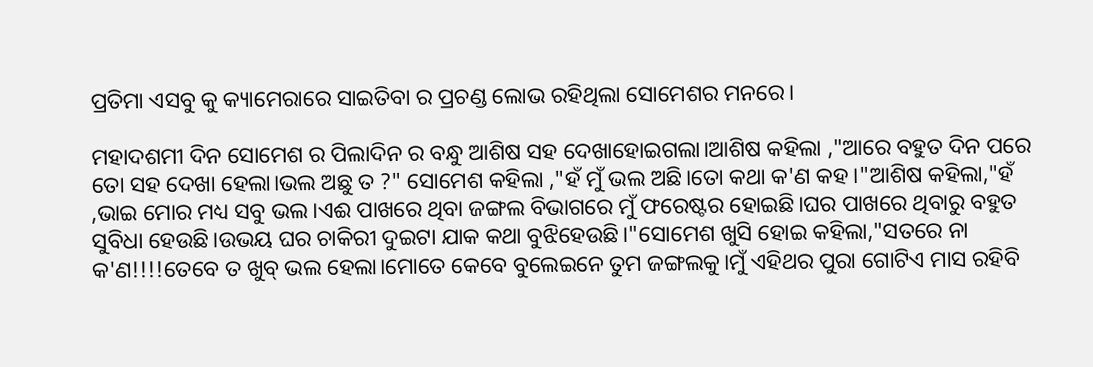ପ୍ରତିମା ଏସବୁ କୁ କ୍ୟାମେରାରେ ସାଇତିବା ର ପ୍ରଚଣ୍ଡ ଲୋଭ ରହିଥିଲା ସୋମେଶର ମନରେ।

ମହାଦଶମୀ ଦିନ ସୋମେଶ ର ପିଲାଦିନ ର ବନ୍ଧୁ ଆଶିଷ ସହ ଦେଖାହୋଇଗଲା।ଆଶିଷ କହିଲା ,"ଆରେ ବହୁତ ଦିନ ପରେ ତୋ ସହ ଦେଖା ହେଲା।ଭଲ ଅଛୁ ତ ?" ସୋମେଶ କହିଲା ,"ହଁ ମୁଁ ଭଲ ଅଛି।ତୋ କଥା କ'ଣ କହ।"ଆଶିଷ କହିଲା,"ହଁ ,ଭାଇ ମୋର ମଧ୍ୟ ସବୁ ଭଲ।ଏଈ ପାଖରେ ଥିବା ଜଙ୍ଗଲ ବିଭାଗରେ ମୁଁ ଫରେଷ୍ଟର ହୋଇଛି।ଘର ପାଖରେ ଥିବାରୁ ବହୁତ ସୁବିଧା ହେଉଛି।ଉଭୟ ଘର ଚାକିରୀ ଦୁଇଟା ଯାକ କଥା ବୁଝିହେଉଛି।"ସୋମେଶ ଖୁସି ହୋଇ କହିଲା,"ସତରେ ନା କ'ଣ!!!!ତେବେ ତ ଖୁବ୍ ଭଲ ହେଲା।ମୋତେ କେବେ ବୁଲେଇନେ ତୁମ ଜଙ୍ଗଲକୁ।ମୁଁ ଏହିଥର ପୁରା ଗୋଟିଏ ମାସ ରହିବି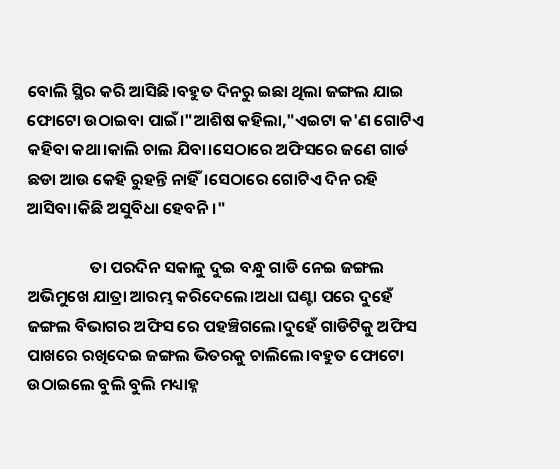ବୋଲି ସ୍ଥିର କରି ଆସିଛି।ବହୁତ ଦିନରୁ ଇଛା ଥିଲା ଜଙ୍ଗଲ ଯାଇ ଫୋଟୋ ଉଠାଇବା ପାଇଁ।"ଆଶିଷ କହିଲା,"ଏଇଟା କ'ଣ ଗୋଟିଏ କହିବା କଥା।କାଲି ଚାଲ ଯିବା।ସେଠାରେ ଅଫିସରେ ଜଣେ ଗାର୍ଡ ଛଡା ଆଉ କେହି ରୁହନ୍ତି ନାହିଁ।ସେଠାରେ ଗୋଟିଏ ଦିନ ରହି ଆସିବା।କିଛି ଅସୁବିଧା ହେବନି।"

                 ତା ପରଦିନ ସକାଳୁ ଦୁଇ ବନ୍ଧୁ ଗାଡି ନେଇ ଜଙ୍ଗଲ ଅଭିମୁଖେ ଯାତ୍ରା ଆରମ୍ଭ କରିଦେଲେ।ଅଧା ଘଣ୍ଟା ପରେ ଦୁହେଁ ଜଙ୍ଗଲ ବିଭାଗର ଅଫିସ ରେ ପହଞ୍ଚିଗଲେ।ଦୁହେଁ ଗାଡିଟିକୁ ଅଫିସ ପାଖରେ ରଖିଦେଇ ଜଙ୍ଗଲ ଭିତରକୁ ଚାଲିଲେ।ବହୁତ ଫୋଟୋ ଉଠାଇଲେ ବୁଲି ବୁଲି ମଧ୍ୟାହ୍ନ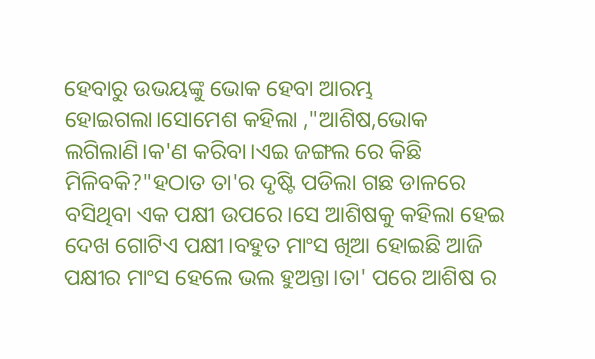ହେବାରୁ ଉଭୟଙ୍କୁ ଭୋକ ହେବା ଆରମ୍ଭ ହୋଇଗଲା।ସୋମେଶ କହିଲା ,"ଆଶିଷ,ଭୋକ ଲଗିଲାଣି।କ'ଣ କରିବା।ଏଇ ଜଙ୍ଗଲ ରେ କିଛି ମିଳିବକି?"ହଠାତ ତା'ର ଦୃଷ୍ଟି ପଡିଲା ଗଛ ଡାଳରେ ବସିଥିବା ଏକ ପକ୍ଷୀ ଉପରେ।ସେ ଆଶିଷକୁ କହିଲା ହେଇ ଦେଖ ଗୋଟିଏ ପକ୍ଷୀ।ବହୁତ ମାଂସ ଖିଆ ହୋଇଛି ଆଜି ପକ୍ଷୀର ମାଂସ ହେଲେ ଭଲ ହୁଅନ୍ତା।ତା' ପରେ ଆଶିଷ ର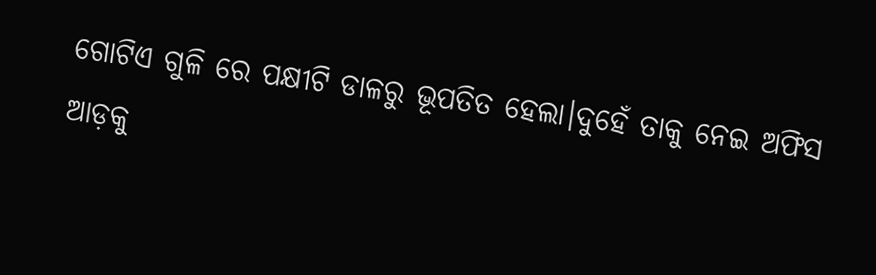ଗୋଟିଏ ଗୁଳି ରେ ପକ୍ଷୀଟି ଡାଳରୁ ଭୂପତିତ ହେଲା।ଦୁହେଁ ତାକୁ ନେଇ ଅଫିସ ଆଡ଼କୁ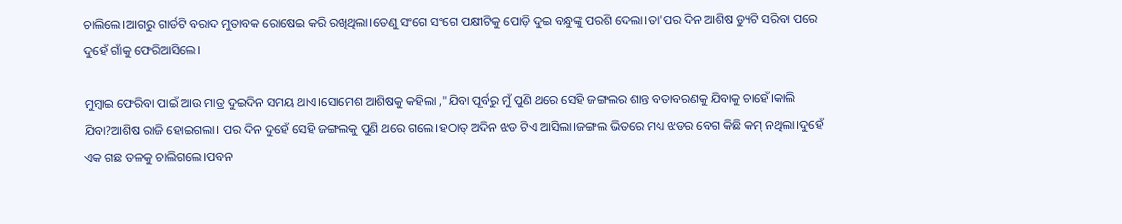ଚାଲିଲେ।ଆଗରୁ ଗାର୍ଡଟି ବରାଦ ମୁତାବକ ରୋଷେଇ କରି ରଖିଥିଲା।ତେଣୁ ସଂଗେ ସଂଗେ ପକ୍ଷୀଟିକୁ ପୋଡ଼ି ଦୁଇ ବନ୍ଧୁଙ୍କୁ ପରଶି ଦେଲା।ତା'ପର ଦିନ ଆଶିଷ ଡ୍ୟୁଟି ସରିବା ପରେ ଦୁହେଁ ଗାଁକୁ ଫେରିଆସିଲେ।

ମୁମ୍ବାଇ ଫେରିବା ପାଇଁ ଆଉ ମାତ୍ର ଦୁଇଦିନ ସମୟ ଥାଏ।ସୋମେଶ ଆଶିଷକୁ କହିଲା ,"ଯିବା ପୂର୍ବରୁ ମୁଁ ପୁଣି ଥରେ ସେହି ଜଙ୍ଗଲର ଶାନ୍ତ ବତାବରଣକୁ ଯିବାକୁ ଚାହେଁ।କାଲି ଯିବା?ଆଶିଷ ରାଜି ହୋଇଗଲା। ପର ଦିନ ଦୁହେଁ ସେହି ଜଙ୍ଗଲକୁ ପୁଣି ଥରେ ଗଲେ।ହଠାତ୍ ଅଦିନ ଝଡ ଟିଏ ଆସିଲା।ଜଙ୍ଗଲ ଭିତରେ ମଧ୍ୟ ଝଡର ବେଗ କିଛି କମ୍ ନଥିଲା।ଦୁହେଁ ଏକ ଗଛ ତଳକୁ ଚାଲିଗଲେ।ପବନ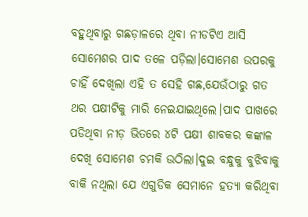ବହୁଥିବାରୁ ଗଛଡ଼ାଳରେ ଥିବା ନୀଡଟିଏ ଆସି ସୋମେଶର ପାଦ ତଳେ ପଡ଼ିଲା।ସୋମେଶ ଉପରକୁ ଚାହିଁ ଦେଖିଲା ଏହି ତ ସେହି ଗଛ,ଯେଉଁଠାରୁ ଗତ ଥର ପକ୍ଷୀଟିକୁ ମାରି ନେଇଯାଇଥିଲେ।ପାଦ ପାଖରେ ପଡିଥିବା ନୀଡ଼ ଭିତରେ ୪ଟି ପକ୍ଷୀ ଶାବକର କଙ୍କାଳ ଦେଖି ସୋମେଶ ଚମକି ଉଠିଲା।ଦୁଇ ବନ୍ଧୁକୁ ବୁଝିବାକୁ ବାକି ନଥିଲା ଯେ ଏଗୁଡିକ ସେମାନେ ହତ୍ୟା କରିଥିବା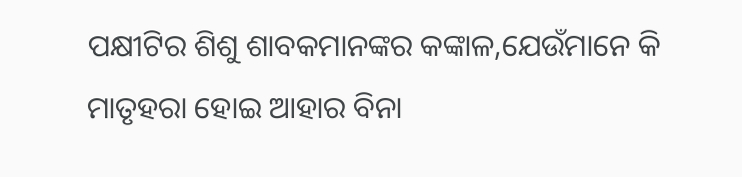ପକ୍ଷୀଟିର ଶିଶୁ ଶାବକମାନଙ୍କର କଙ୍କାଳ,ଯେଉଁମାନେ କି ମାତୃହରା ହୋଇ ଆହାର ବିନା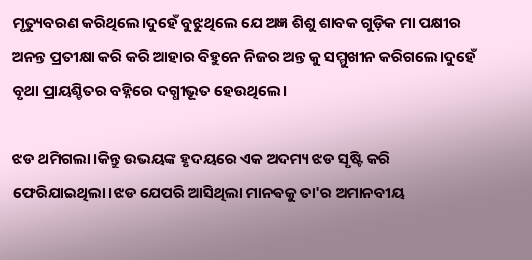ମୃତ୍ୟୁବରଣ କରିଥିଲେ।ଦୁହେଁ ବୁଝୁଥିଲେ ଯେ ଅଜ୍ଞ ଶିଶୁ ଶାବକ ଗୁଡ଼ିକ ମା ପକ୍ଷୀର ଅନନ୍ତ ପ୍ରତୀକ୍ଷା କରି କରି ଆହାର ବିହୁନେ ନିଜର ଅନ୍ତ କୁ ସମ୍ମୁଖୀନ କରିଗଲେ।ଦୁହେଁ ବୃଥା ପ୍ରାୟଶ୍ଚିତର ବହ୍ନିରେ ଦଗ୍ଧୀଭୂତ ହେଉଥିଲେ।

ଝଡ ଥମିଗଲା।କିନ୍ତୁ ଉଭୟଙ୍କ ହୃଦୟରେ ଏକ ଅଦମ୍ୟ ଝଡ ସୃଷ୍ଟି କରି ଫେରିଯାଇଥିଲା।ଝଡ ଯେପରି ଆସିଥିଲା ମାନଵକୁ ତା'ର ଅମାନବୀୟ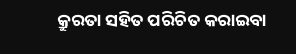କ୍ରୁରତା ସହିତ ପରିଚିତ କରାଇବା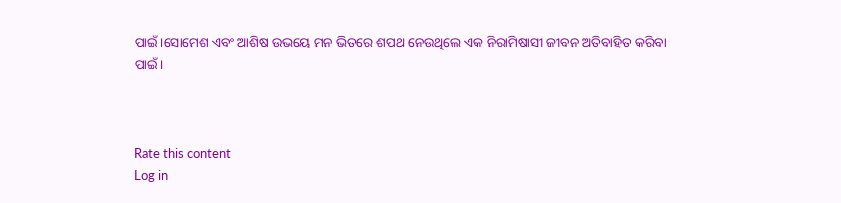ପାଇଁ।ସୋମେଶ ଏବଂ ଆଶିଷ ଉଭୟେ ମନ ଭିତରେ ଶପଥ ନେଉଥିଲେ ଏକ ନିରାମିଷାସୀ ଜୀବନ ଅତିବାହିତ କରିବା ପାଇଁ।



Rate this content
Log in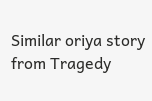Similar oriya story from Tragedy